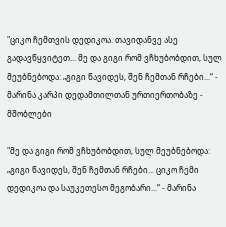"ციკო ჩემთვის დედიკოა. თავიდანვე ასე გადავწყვიტეთ... მე და გიგი რომ ვჩხუბობდით, სულ მეუბნებოდა: „გიგი წავიდეს, შენ ჩემთან რჩები...“ - მარინა კარპი დედამთილთან ურთიერთობაზე - მშობლები

"მე და გიგი რომ ვჩხუბობდით, სულ მეუბნებოდა: „გიგი წავიდეს, შენ ჩემთან რჩები... ციკო ჩემი დედიკოა და საუკეთესო მეგობარი...“ - მარინა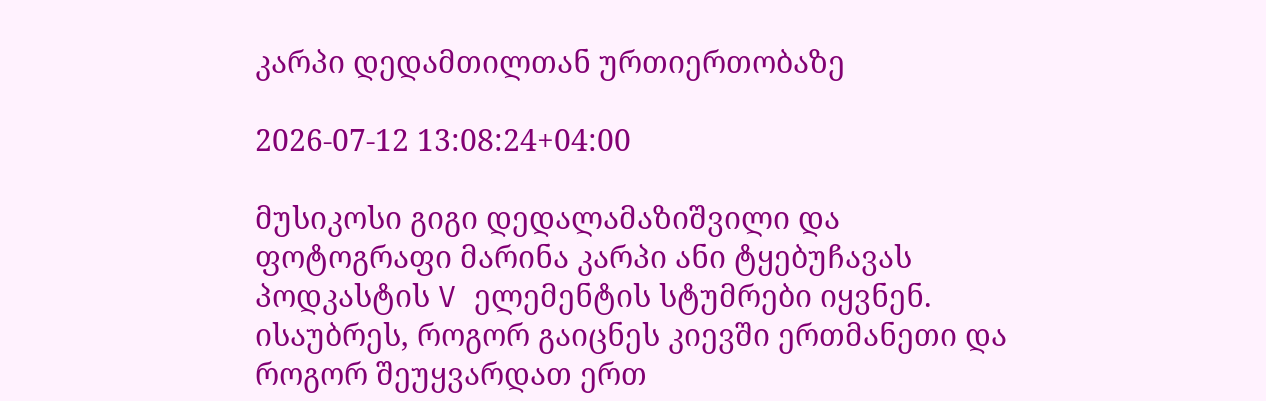კარპი დედამთილთან ურთიერთობაზე

2026-07-12 13:08:24+04:00

მუსიკოსი გიგი დედალამაზიშვილი და ფოტოგრაფი მარინა კარპი ანი ტყებუჩავას პოდკასტის V ელემენტის სტუმრები იყვნენ. ისაუბრეს, როგორ გაიცნეს კიევში ერთმანეთი და როგორ შეუყვარდათ ერთ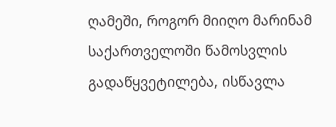ღამეში, როგორ მიიღო მარინამ საქართველოში წამოსვლის გადაწყვეტილება, ისწავლა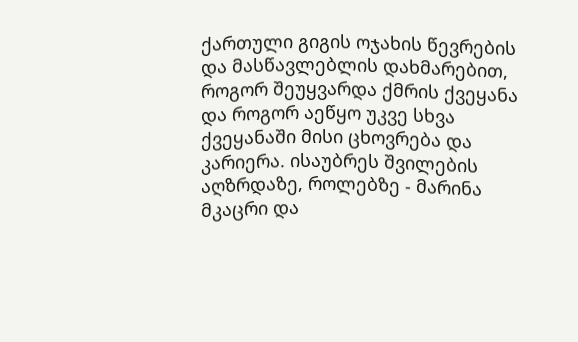ქართული გიგის ოჯახის წევრების და მასწავლებლის დახმარებით, როგორ შეუყვარდა ქმრის ქვეყანა და როგორ აეწყო უკვე სხვა ქვეყანაში მისი ცხოვრება და კარიერა. ისაუბრეს შვილების აღზრდაზე, როლებზე - მარინა მკაცრი და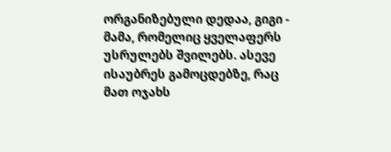ორგანიზებული დედაა, გიგი - მამა, რომელიც ყველაფერს უსრულებს შვილებს. ასევე ისაუბრეს გამოცდებზე, რაც მათ ოჯახს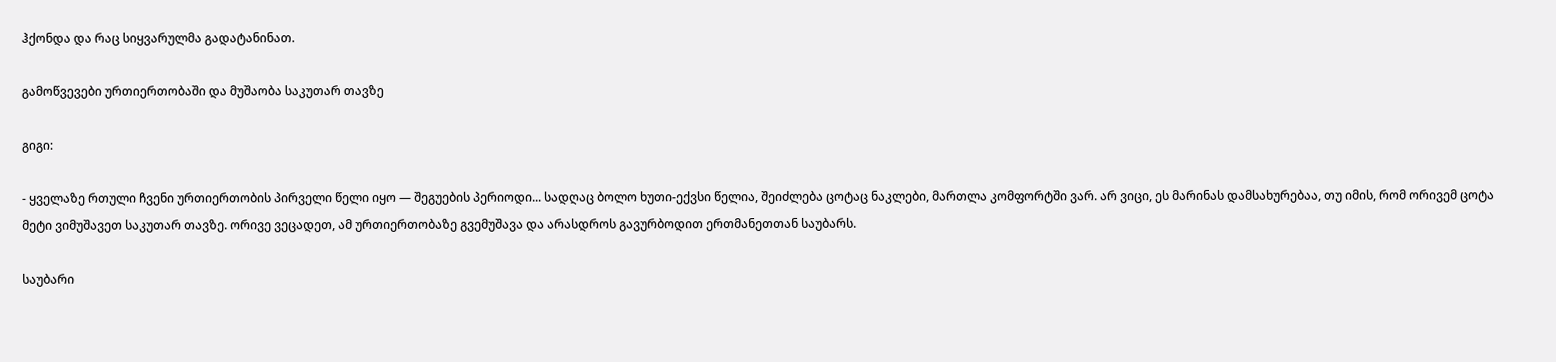ჰქონდა და რაც სიყვარულმა გადატანინათ.

გამოწვევები ურთიერთობაში და მუშაობა საკუთარ თავზე

გიგი:

- ყველაზე რთული ჩვენი ურთიერთობის პირველი წელი იყო — შეგუების პერიოდი... სადღაც ბოლო ხუთი-ექვსი წელია, შეიძლება ცოტაც ნაკლები, მართლა კომფორტში ვარ. არ ვიცი, ეს მარინას დამსახურებაა, თუ იმის, რომ ორივემ ცოტა მეტი ვიმუშავეთ საკუთარ თავზე. ორივე ვეცადეთ, ამ ურთიერთობაზე გვემუშავა და არასდროს გავურბოდით ერთმანეთთან საუბარს.

საუბარი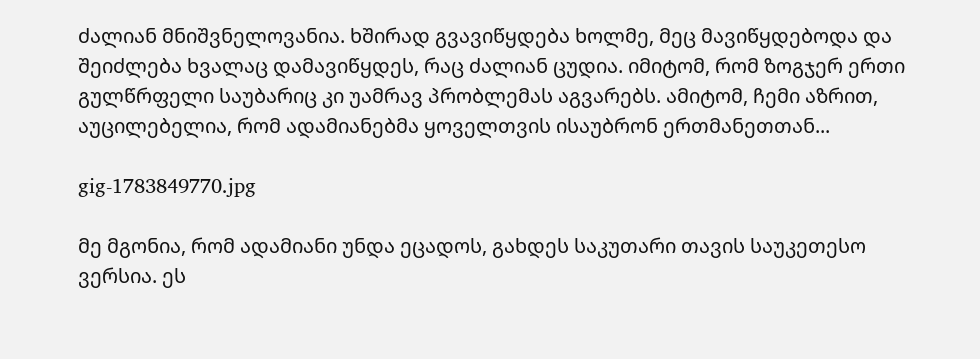ძალიან მნიშვნელოვანია. ხშირად გვავიწყდება ხოლმე, მეც მავიწყდებოდა და შეიძლება ხვალაც დამავიწყდეს, რაც ძალიან ცუდია. იმიტომ, რომ ზოგჯერ ერთი გულწრფელი საუბარიც კი უამრავ პრობლემას აგვარებს. ამიტომ, ჩემი აზრით, აუცილებელია, რომ ადამიანებმა ყოველთვის ისაუბრონ ერთმანეთთან...

gig-1783849770.jpg

მე მგონია, რომ ადამიანი უნდა ეცადოს, გახდეს საკუთარი თავის საუკეთესო ვერსია. ეს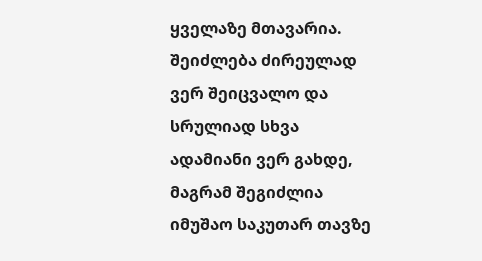ყველაზე მთავარია. შეიძლება ძირეულად ვერ შეიცვალო და სრულიად სხვა ადამიანი ვერ გახდე, მაგრამ შეგიძლია იმუშაო საკუთარ თავზე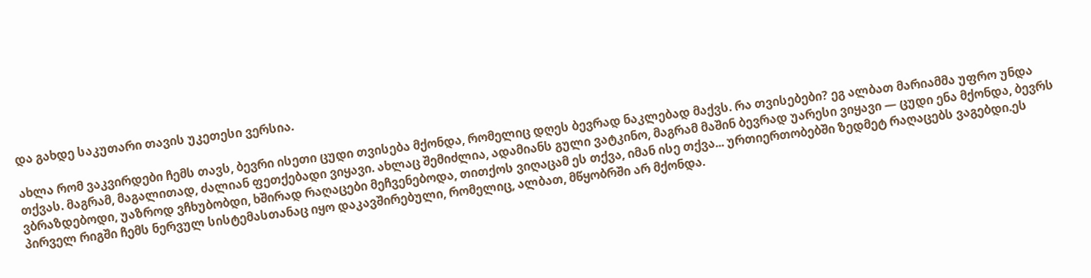და გახდე საკუთარი თავის უკეთესი ვერსია.

ახლა რომ ვაკვირდები ჩემს თავს, ბევრი ისეთი ცუდი თვისება მქონდა, რომელიც დღეს ბევრად ნაკლებად მაქვს. რა თვისებები? ეგ ალბათ მარიამმა უფრო უნდა თქვას. მაგრამ, მაგალითად, ძალიან ფეთქებადი ვიყავი. ახლაც შემიძლია, ადამიანს გული ვატკინო, მაგრამ მაშინ ბევრად უარესი ვიყავი — ცუდი ენა მქონდა, ბევრს ვბრაზდებოდი, უაზროდ ვჩხუბობდი, ხშირად რაღაცები მეჩვენებოდა, თითქოს ვიღაცამ ეს თქვა, იმან ისე თქვა... ურთიერთობებში ზედმეტ რაღაცებს ვაგებდი.ეს პირველ რიგში ჩემს ნერვულ სისტემასთანაც იყო დაკავშირებული, რომელიც, ალბათ, მწყობრში არ მქონდა.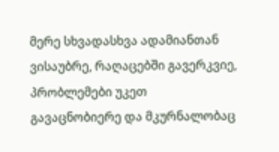მერე სხვადასხვა ადამიანთან ვისაუბრე, რაღაცებში გავერკვიე, პრობლემები უკეთ გავაცნობიერე და მკურნალობაც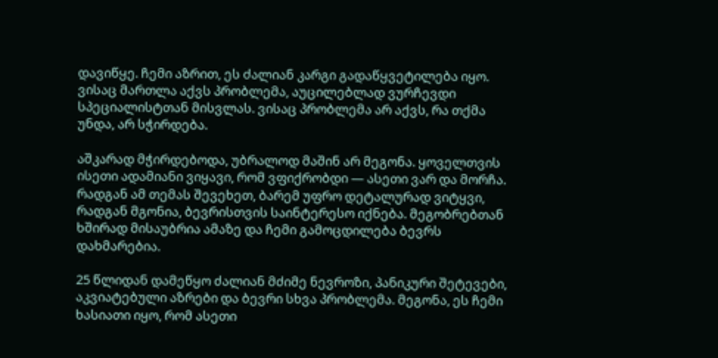დავიწყე. ჩემი აზრით, ეს ძალიან კარგი გადაწყვეტილება იყო. ვისაც მართლა აქვს პრობლემა, აუცილებლად ვურჩევდი სპეციალისტთან მისვლას. ვისაც პრობლემა არ აქვს, რა თქმა უნდა, არ სჭირდება.

აშკარად მჭირდებოდა, უბრალოდ მაშინ არ მეგონა. ყოველთვის ისეთი ადამიანი ვიყავი, რომ ვფიქრობდი — ასეთი ვარ და მორჩა. რადგან ამ თემას შევეხეთ, ბარემ უფრო დეტალურად ვიტყვი, რადგან მგონია, ბევრისთვის საინტერესო იქნება. მეგობრებთან ხშირად მისაუბრია ამაზე და ჩემი გამოცდილება ბევრს დახმარებია.

25 წლიდან დამეწყო ძალიან მძიმე ნევროზი, პანიკური შეტევები, აკვიატებული აზრები და ბევრი სხვა პრობლემა. მეგონა, ეს ჩემი ხასიათი იყო, რომ ასეთი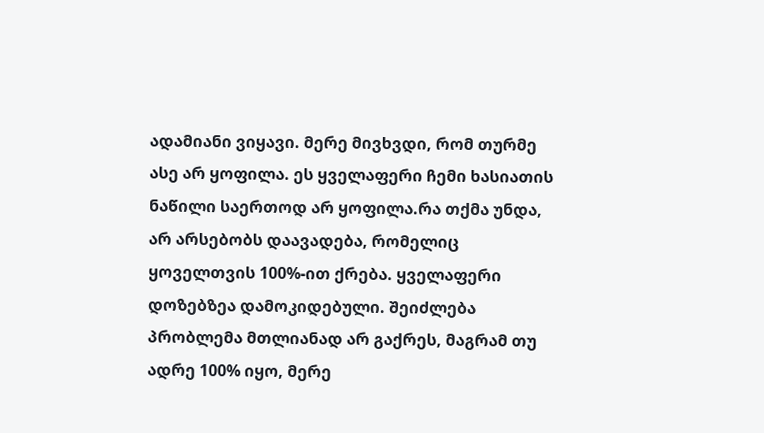ადამიანი ვიყავი. მერე მივხვდი, რომ თურმე ასე არ ყოფილა. ეს ყველაფერი ჩემი ხასიათის ნაწილი საერთოდ არ ყოფილა.რა თქმა უნდა, არ არსებობს დაავადება, რომელიც ყოველთვის 100%-ით ქრება. ყველაფერი დოზებზეა დამოკიდებული. შეიძლება პრობლემა მთლიანად არ გაქრეს, მაგრამ თუ ადრე 100% იყო, მერე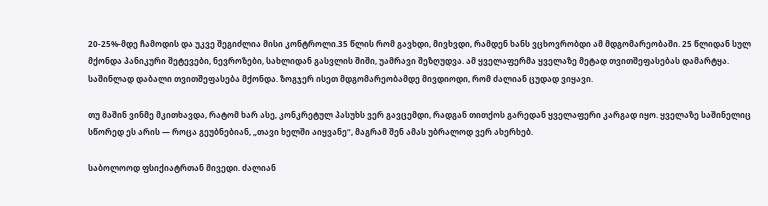20-25%-მდე ჩამოდის და უკვე შეგიძლია მისი კონტროლი.35 წლის რომ გავხდი, მივხვდი, რამდენ ხანს ვცხოვრობდი ამ მდგომარეობაში. 25 წლიდან სულ მქონდა პანიკური შეტევები, ნევროზები, სახლიდან გასვლის შიში, უამრავი შეზღუდვა. ამ ყველაფერმა ყველაზე მეტად თვითშეფასებას დამარტყა. საშინლად დაბალი თვითშეფასება მქონდა. ზოგჯერ ისეთ მდგომარეობამდე მივდიოდი, რომ ძალიან ცუდად ვიყავი.

თუ მაშინ ვინმე მკითხავდა, რატომ ხარ ასე, კონკრეტულ პასუხს ვერ გავცემდი, რადგან თითქოს გარედან ყველაფერი კარგად იყო. ყველაზე საშინელიც სწორედ ეს არის — როცა გეუბნებიან, „თავი ხელში აიყვანე“, მაგრამ შენ ამას უბრალოდ ვერ ახერხებ.

საბოლოოდ ფსიქიატრთან მივედი. ძალიან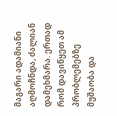მაგარი ადამიანი აღმოჩნდა, ძალიან დამეხმარა. ერთად რომ დავიწყეთ ამ პრობლემებზე მუშაობა და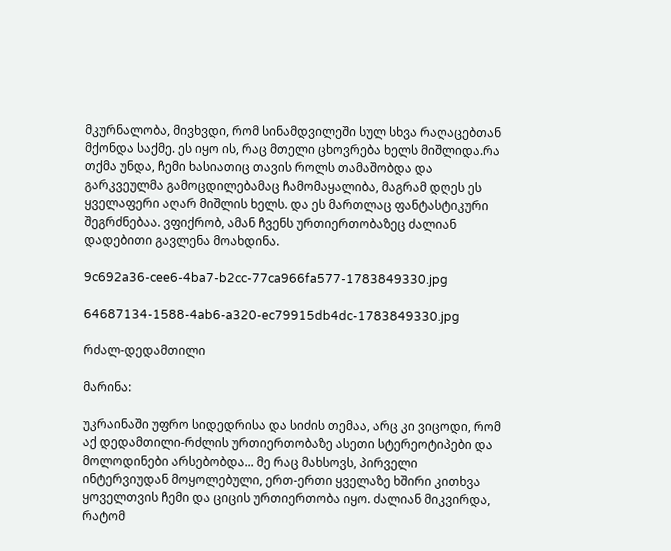მკურნალობა, მივხვდი, რომ სინამდვილეში სულ სხვა რაღაცებთან მქონდა საქმე. ეს იყო ის, რაც მთელი ცხოვრება ხელს მიშლიდა.რა თქმა უნდა, ჩემი ხასიათიც თავის როლს თამაშობდა და გარკვეულმა გამოცდილებამაც ჩამომაყალიბა, მაგრამ დღეს ეს ყველაფერი აღარ მიშლის ხელს. და ეს მართლაც ფანტასტიკური შეგრძნებაა. ვფიქრობ, ამან ჩვენს ურთიერთობაზეც ძალიან დადებითი გავლენა მოახდინა.

9c692a36-cee6-4ba7-b2cc-77ca966fa577-1783849330.jpg

64687134-1588-4ab6-a320-ec79915db4dc-1783849330.jpg

რძალ-დედამთილი

მარინა:

უკრაინაში უფრო სიდედრისა და სიძის თემაა, არც კი ვიცოდი, რომ აქ დედამთილი-რძლის ურთიერთობაზე ასეთი სტერეოტიპები და მოლოდინები არსებობდა... მე რაც მახსოვს, პირველი ინტერვიუდან მოყოლებული, ერთ-ერთი ყველაზე ხშირი კითხვა ყოველთვის ჩემი და ციცის ურთიერთობა იყო. ძალიან მიკვირდა, რატომ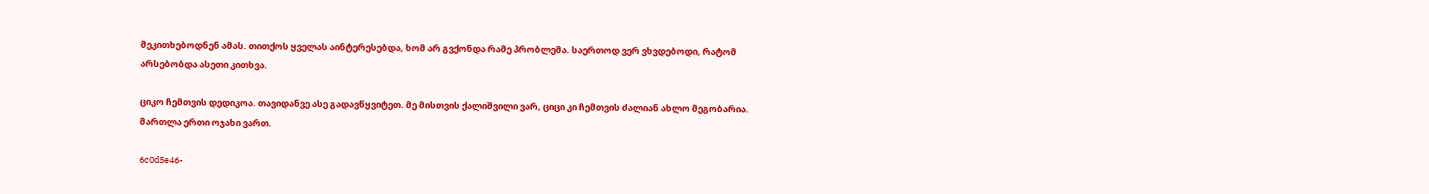მეკითხებოდნენ ამას. თითქოს ყველას აინტერესებდა, ხომ არ გვქონდა რამე პრობლემა. საერთოდ ვერ ვხვდებოდი, რატომ არსებობდა ასეთი კითხვა.

ციკო ჩემთვის დედიკოა. თავიდანვე ასე გადავწყვიტეთ. მე მისთვის ქალიშვილი ვარ, ციცი კი ჩემთვის ძალიან ახლო მეგობარია. მართლა ერთი ოჯახი ვართ.

6c0d5e46-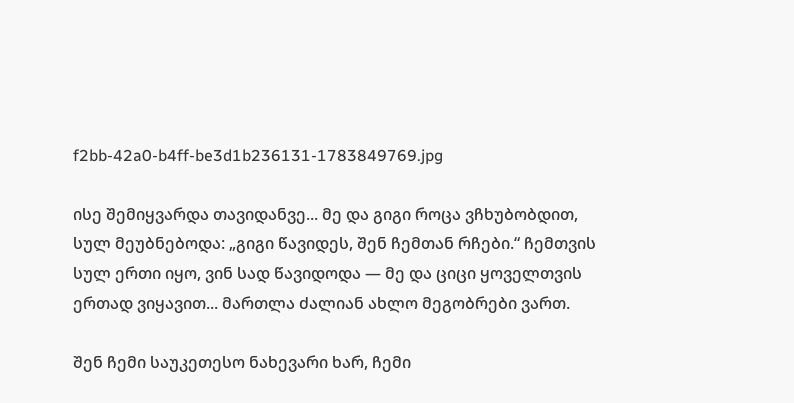f2bb-42a0-b4ff-be3d1b236131-1783849769.jpg

ისე შემიყვარდა თავიდანვე... მე და გიგი როცა ვჩხუბობდით, სულ მეუბნებოდა: „გიგი წავიდეს, შენ ჩემთან რჩები.“ ჩემთვის სულ ერთი იყო, ვინ სად წავიდოდა — მე და ციცი ყოველთვის ერთად ვიყავით... მართლა ძალიან ახლო მეგობრები ვართ.

შენ ჩემი საუკეთესო ნახევარი ხარ, ჩემი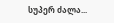სუპერ ძალა...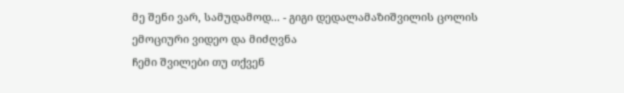მე შენი ვარ, სამუდამოდ... - გიგი დედალამაზიშვილის ცოლის ემოციური ვიდეო და მიძღვნა
ჩემი შვილები თუ თქვენ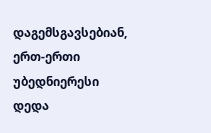დაგემსგავსებიან, ერთ-ერთი უბედნიერესი დედა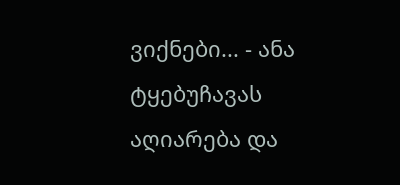ვიქნები... - ანა ტყებუჩავას აღიარება და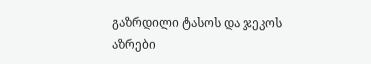გაზრდილი ტასოს და ჯეკოს აზრები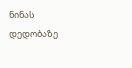ნინას დედობაზე